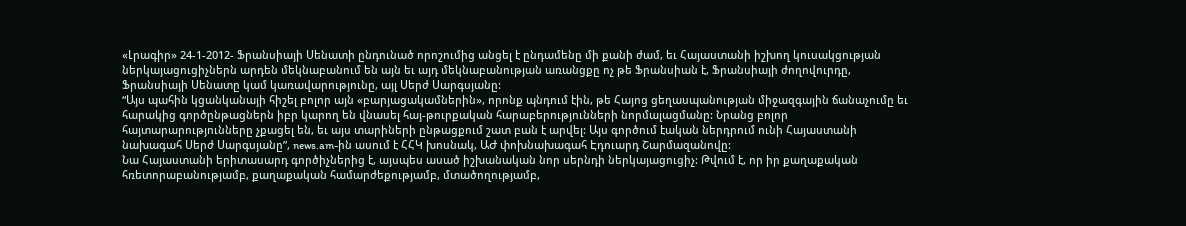«Լրագիր» 24-1-2012- Ֆրանսիայի Սենատի ընդունած որոշումից անցել է ընդամենը մի քանի ժամ, եւ Հայաստանի իշխող կուսակցության ներկայացուցիչներն արդեն մեկնաբանում են այն եւ այդ մեկնաբանության առանցքը ոչ թե Ֆրանսիան է, Ֆրանսիայի ժողովուրդը, Ֆրանսիայի Սենատը կամ կառավարությունը, այլ Սերժ Սարգսյանը:
“Այս պահին կցանկանայի հիշել բոլոր այն «բարյացակամներին», որոնք պնդում էին, թե Հայոց ցեղասպանության միջազգային ճանաչումը եւ հարակից գործընթացներն իբր կարող են վնասել հայ-թուրքական հարաբերությունների նորմալացմանը: Նրանց բոլոր հայտարարությունները չքացել են, եւ այս տարիների ընթացքում շատ բան է արվել: Այս գործում էական ներդրում ունի Հայաստանի նախագահ Սերժ Սարգսյանը”, news.am-ին ասում է ՀՀԿ խոսնակ, ԱԺ փոխնախագահ Էդուարդ Շարմազանովը:
Նա Հայաստանի երիտասարդ գործիչներից է, այսպես ասած իշխանական նոր սերնդի ներկայացուցիչ: Թվում է, որ իր քաղաքական հռետորաբանությամբ, քաղաքական համարժեքությամբ, մտածողությամբ,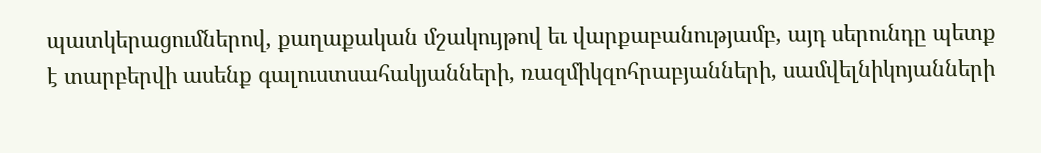պատկերացումներով, քաղաքական մշակույթով եւ վարքաբանությամբ, այդ սերունդը պետք է տարբերվի ասենք գալուստսահակյանների, ռազմիկզոհրաբյանների, սամվելնիկոյանների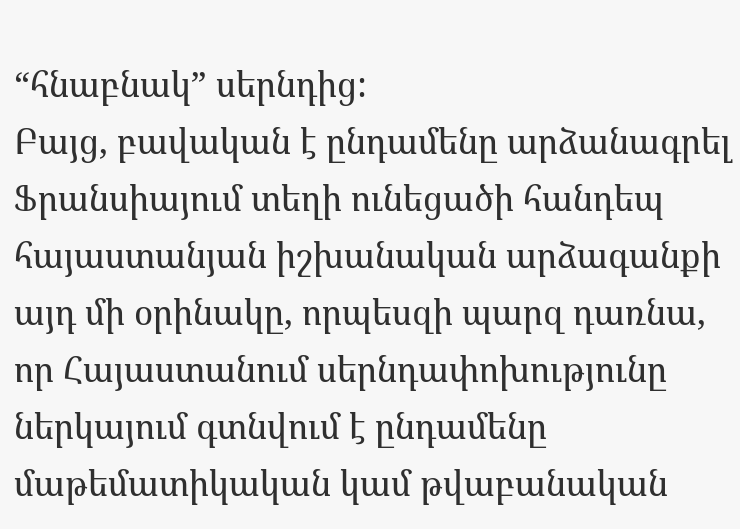“հնաբնակ” սերնդից:
Բայց, բավական է ընդամենը արձանագրել Ֆրանսիայում տեղի ունեցածի հանդեպ հայաստանյան իշխանական արձագանքի այդ մի օրինակը, որպեսզի պարզ դառնա, որ Հայաստանում սերնդափոխությունը ներկայում գտնվում է ընդամենը մաթեմատիկական կամ թվաբանական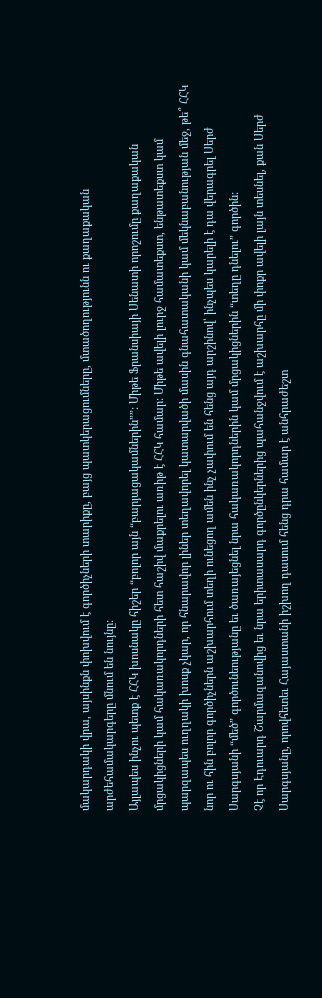մակարդակի վրա, այսինքն փոխվում է գործիչների տարիքը, բայց պատկերացումները, մտածողությունն ու քաղաքական արժեհամակարգերը մնում են նույնը:
Այլապես ինչու պետք է ՀՀԿ խոսնակը հիշեր “բոլոր այն “բարյացակամներին””: Միթե Ֆրանսիայի Սենատի որոշումը քաղաքական մրցակիցների կամ հակառակորդների հետ հաշիվ մաքրելու առիթ է ՀՀԿ համար: Միթե ավելի լուրջ համատեքստ, ենթատեքստ կամ պարզապես ուղղակի խոսք չկար, որ հնարավոր լիներ տեղավորել կատարվածի մասին գնահատականի կամ մեկնաբանության մեջ, թե՞ ՀՀԿ նոր ու հին բոլոր գործիչներն աշխարհում տեղի ունեցող ամեն ինչ չափում են հենց այդ արշինով՝ ինչպես կարելի է դա վերագրել Սերժ Սարգսյանի “մեծ” գործունեությանը եւ ծառայեցնել նրա հակառակորդներին կամ մրցակիցներին “տեղը դնելու” գործին:
Չէ որ Էդուարդ Շարմազանովից եւ նրա երիտասարդ գործընկերներից պահանջվում է աշխարհը մի փոքր ավելի լայն տեսնել, քան Սերժ Սարգսյանը, որովհետեւ Հայաստանի իշխող դասում հենց դրա համար է անհրաժեշտ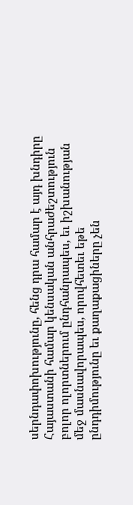սերնդափոխությունը, հենց դրա համար է այդ խնդիրը Հայաստանի համար կենսական անհրաժեշտություն բոլոր ոլորտներում ընդհանրապես, եւ իշխանության մեջ մասնավորապես, որովհետեւ եթե ընդդիմությունը եւ քաղաքացիները չեն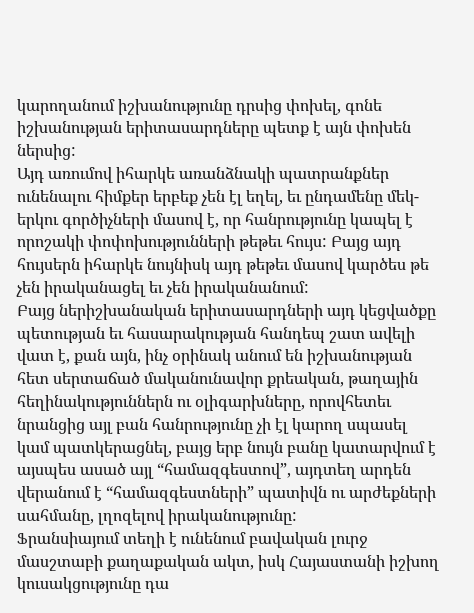կարողանում իշխանությունը դրսից փոխել, գոնե իշխանության երիտասարդները պետք է այն փոխեն ներսից:
Այդ առումով իհարկե առանձնակի պատրանքներ ունենալու հիմքեր երբեք չեն էլ եղել, եւ ընդամենը մեկ-երկու գործիչների մասով է, որ հանրությունը կապել է որոշակի փոփոխությունների թեթեւ հույս: Բայց այդ հույսերն իհարկե նույնիսկ այդ թեթեւ մասով կարծես թե չեն իրականացել եւ չեն իրականանում:
Բայց ներիշխանական երիտասարդների այդ կեցվածքը պետության եւ հասարակության հանդեպ շատ ավելի վատ է, քան այն, ինչ օրինակ անում են իշխանության հետ սերտաճած մականունավոր քրեական, թաղային հեղինակություններն ու օլիգարխները, որովհետեւ նրանցից այլ բան հանրությունը չի էլ կարող սպասել կամ պատկերացնել, բայց երբ նույն բանը կատարվում է այսպես ասած այլ “համազգեստով”, այդտեղ արդեն վերանում է “համազգեստների” պատիվն ու արժեքների սահմանը, լղոզելով իրականությունը:
Ֆրանսիայում տեղի է ունենում բավական լուրջ մասշտաբի քաղաքական ակտ, իսկ Հայաստանի իշխող կուսակցությունը դա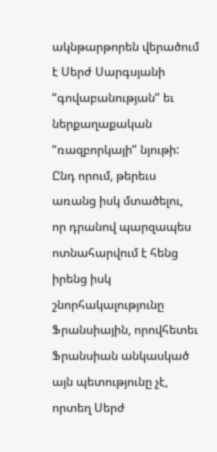ակնթարթորեն վերածում է Սերժ Սարգսյանի “գովաբանության” եւ ներքաղաքական “ռազբորկայի” նյութի:
Ընդ որում, թերեւս առանց իսկ մտածելու, որ դրանով պարզապես ոտնահարվում է հենց իրենց իսկ շնորհակալությունը Ֆրանսիային, որովհետեւ Ֆրանսիան անկասկած այն պետությունը չէ, որտեղ Սերժ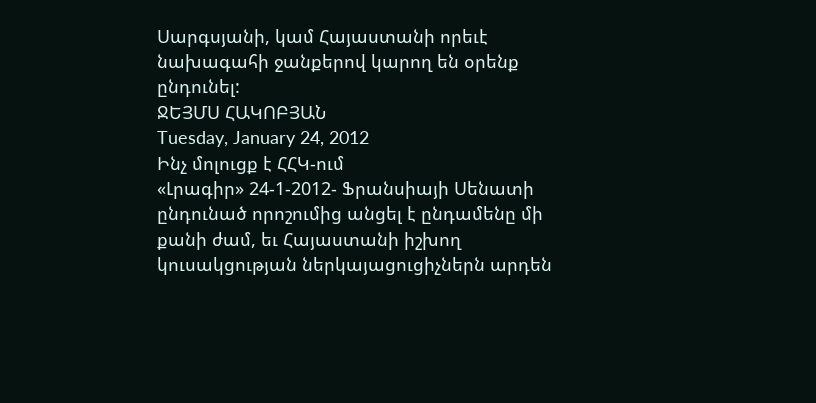Սարգսյանի, կամ Հայաստանի որեւէ նախագահի ջանքերով կարող են օրենք ընդունել:
ՋԵՅՄՍ ՀԱԿՈԲՅԱՆ
Tuesday, January 24, 2012
Ինչ մոլուցք է ՀՀԿ-ում
«Լրագիր» 24-1-2012- Ֆրանսիայի Սենատի ընդունած որոշումից անցել է ընդամենը մի քանի ժամ, եւ Հայաստանի իշխող կուսակցության ներկայացուցիչներն արդեն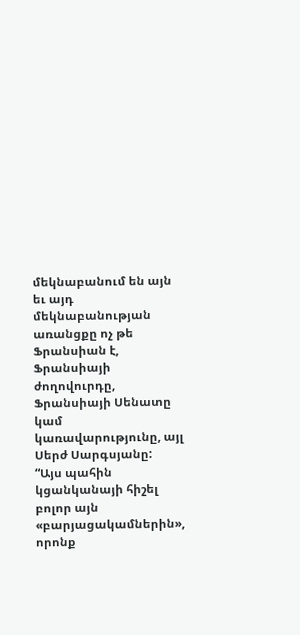մեկնաբանում են այն եւ այդ մեկնաբանության առանցքը ոչ թե Ֆրանսիան է, Ֆրանսիայի ժողովուրդը, Ֆրանսիայի Սենատը կամ կառավարությունը, այլ Սերժ Սարգսյանը:
“Այս պահին կցանկանայի հիշել բոլոր այն «բարյացակամներին», որոնք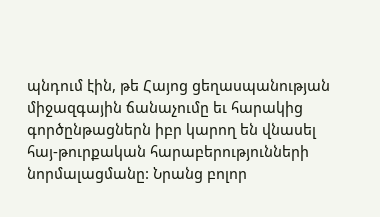պնդում էին, թե Հայոց ցեղասպանության միջազգային ճանաչումը եւ հարակից գործընթացներն իբր կարող են վնասել հայ-թուրքական հարաբերությունների նորմալացմանը: Նրանց բոլոր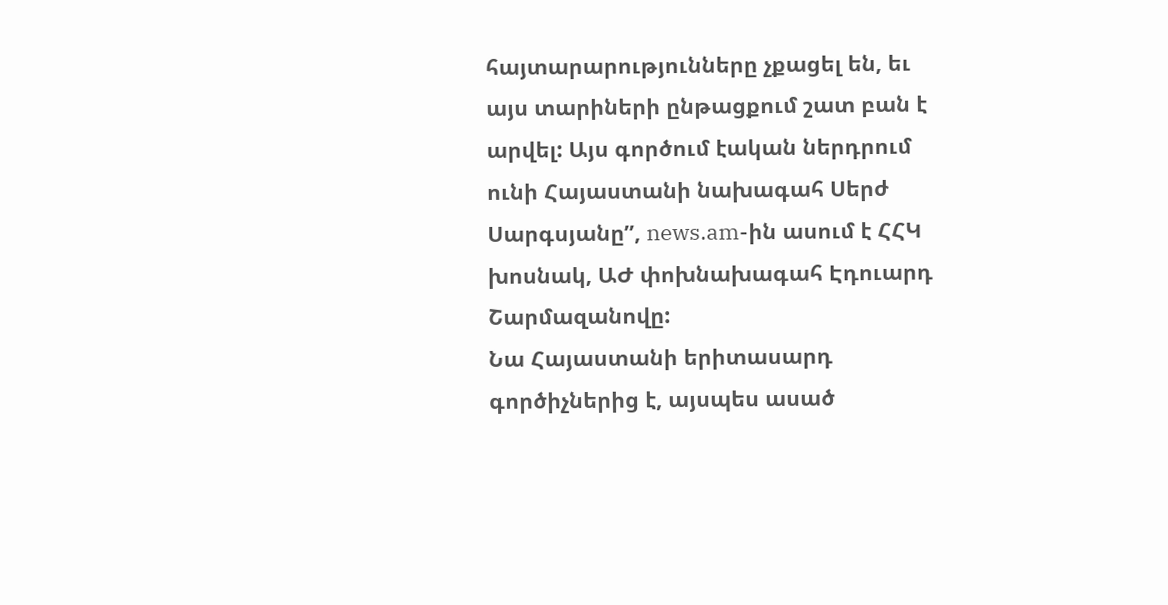հայտարարությունները չքացել են, եւ այս տարիների ընթացքում շատ բան է արվել: Այս գործում էական ներդրում ունի Հայաստանի նախագահ Սերժ Սարգսյանը”, news.am-ին ասում է ՀՀԿ խոսնակ, ԱԺ փոխնախագահ Էդուարդ Շարմազանովը:
Նա Հայաստանի երիտասարդ գործիչներից է, այսպես ասած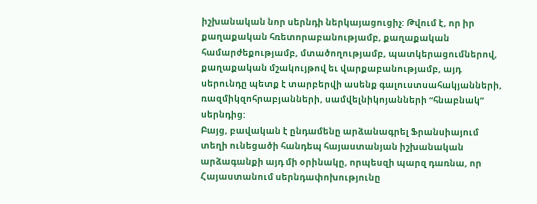իշխանական նոր սերնդի ներկայացուցիչ: Թվում է, որ իր քաղաքական հռետորաբանությամբ, քաղաքական համարժեքությամբ, մտածողությամբ, պատկերացումներով, քաղաքական մշակույթով եւ վարքաբանությամբ, այդ սերունդը պետք է տարբերվի ասենք գալուստսահակյանների, ռազմիկզոհրաբյանների, սամվելնիկոյանների “հնաբնակ” սերնդից:
Բայց, բավական է ընդամենը արձանագրել Ֆրանսիայում տեղի ունեցածի հանդեպ հայաստանյան իշխանական արձագանքի այդ մի օրինակը, որպեսզի պարզ դառնա, որ Հայաստանում սերնդափոխությունը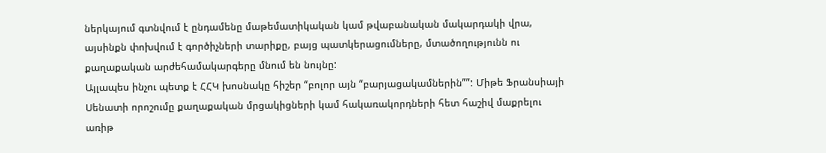ներկայում գտնվում է ընդամենը մաթեմատիկական կամ թվաբանական մակարդակի վրա, այսինքն փոխվում է գործիչների տարիքը, բայց պատկերացումները, մտածողությունն ու քաղաքական արժեհամակարգերը մնում են նույնը:
Այլապես ինչու պետք է ՀՀԿ խոսնակը հիշեր “բոլոր այն “բարյացակամներին””: Միթե Ֆրանսիայի Սենատի որոշումը քաղաքական մրցակիցների կամ հակառակորդների հետ հաշիվ մաքրելու առիթ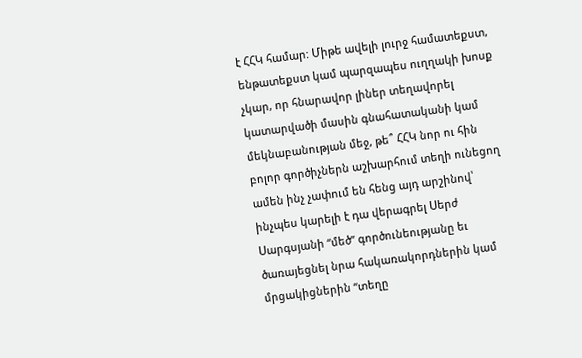է ՀՀԿ համար: Միթե ավելի լուրջ համատեքստ, ենթատեքստ կամ պարզապես ուղղակի խոսք չկար, որ հնարավոր լիներ տեղավորել կատարվածի մասին գնահատականի կամ մեկնաբանության մեջ, թե՞ ՀՀԿ նոր ու հին բոլոր գործիչներն աշխարհում տեղի ունեցող ամեն ինչ չափում են հենց այդ արշինով՝ ինչպես կարելի է դա վերագրել Սերժ Սարգսյանի “մեծ” գործունեությանը եւ ծառայեցնել նրա հակառակորդներին կամ մրցակիցներին “տեղը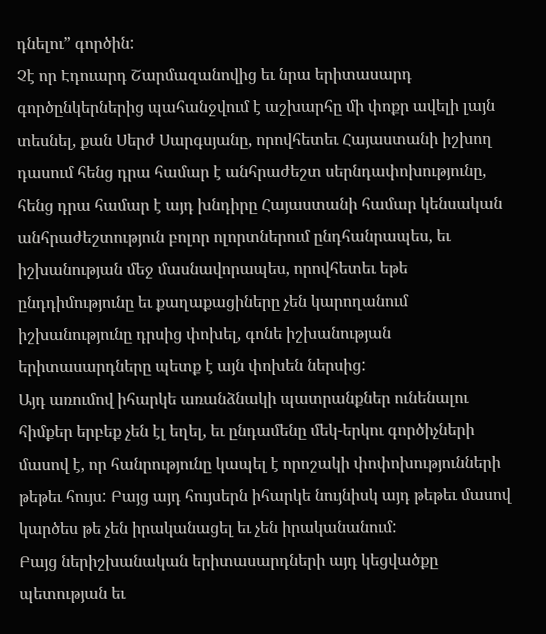դնելու” գործին:
Չէ որ Էդուարդ Շարմազանովից եւ նրա երիտասարդ գործընկերներից պահանջվում է աշխարհը մի փոքր ավելի լայն տեսնել, քան Սերժ Սարգսյանը, որովհետեւ Հայաստանի իշխող դասում հենց դրա համար է անհրաժեշտ սերնդափոխությունը, հենց դրա համար է այդ խնդիրը Հայաստանի համար կենսական անհրաժեշտություն բոլոր ոլորտներում ընդհանրապես, եւ իշխանության մեջ մասնավորապես, որովհետեւ եթե ընդդիմությունը եւ քաղաքացիները չեն կարողանում իշխանությունը դրսից փոխել, գոնե իշխանության երիտասարդները պետք է այն փոխեն ներսից:
Այդ առումով իհարկե առանձնակի պատրանքներ ունենալու հիմքեր երբեք չեն էլ եղել, եւ ընդամենը մեկ-երկու գործիչների մասով է, որ հանրությունը կապել է որոշակի փոփոխությունների թեթեւ հույս: Բայց այդ հույսերն իհարկե նույնիսկ այդ թեթեւ մասով կարծես թե չեն իրականացել եւ չեն իրականանում:
Բայց ներիշխանական երիտասարդների այդ կեցվածքը պետության եւ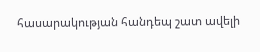հասարակության հանդեպ շատ ավելի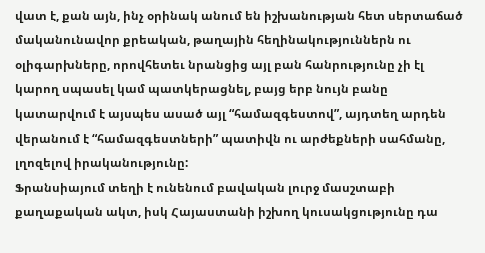վատ է, քան այն, ինչ օրինակ անում են իշխանության հետ սերտաճած մականունավոր քրեական, թաղային հեղինակություններն ու օլիգարխները, որովհետեւ նրանցից այլ բան հանրությունը չի էլ կարող սպասել կամ պատկերացնել, բայց երբ նույն բանը կատարվում է այսպես ասած այլ “համազգեստով”, այդտեղ արդեն վերանում է “համազգեստների” պատիվն ու արժեքների սահմանը, լղոզելով իրականությունը:
Ֆրանսիայում տեղի է ունենում բավական լուրջ մասշտաբի քաղաքական ակտ, իսկ Հայաստանի իշխող կուսակցությունը դա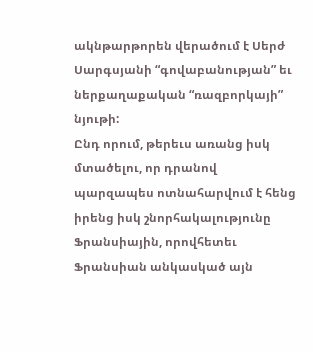ակնթարթորեն վերածում է Սերժ Սարգսյանի “գովաբանության” եւ ներքաղաքական “ռազբորկայի” նյութի:
Ընդ որում, թերեւս առանց իսկ մտածելու, որ դրանով պարզապես ոտնահարվում է հենց իրենց իսկ շնորհակալությունը Ֆրանսիային, որովհետեւ Ֆրանսիան անկասկած այն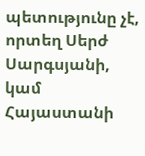պետությունը չէ, որտեղ Սերժ Սարգսյանի, կամ Հայաստանի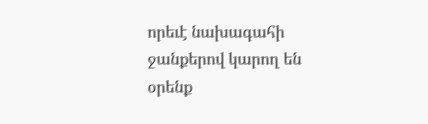որեւէ նախագահի ջանքերով կարող են օրենք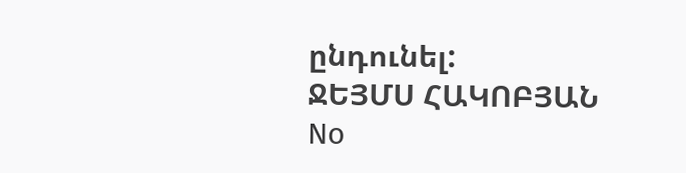ընդունել:
ՋԵՅՄՍ ՀԱԿՈԲՅԱՆ
No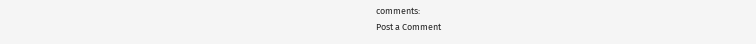comments:
Post a Comment